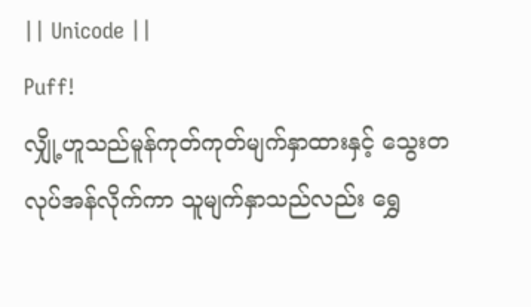|| Unicode ||
Puff!
လျှို့ဟူသည်မူန်ကုတ်ကုတ်မျက်နှာထားနှင့် သွေးတလုပ်အန်လိုက်ကာ သူမျက်နှာသည်လည်း ရွှေ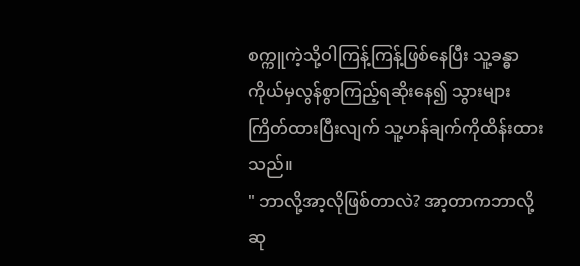စက္ကူကဲ့သို့ဝါကြန့်ကြန့်ဖြစ်နေပြီး သူ့ခန္ဓာကိုယ်မှလွန်စွာကြည့်ရဆိုးနေ၍ သွားများကြိတ်ထားပြီးလျက် သူ့ဟန်ချက်ကိုထိန်းထားသည်။
" ဘာလို့အာ့လိုဖြစ်တာလဲ? အာ့တာကဘာလို့ဆု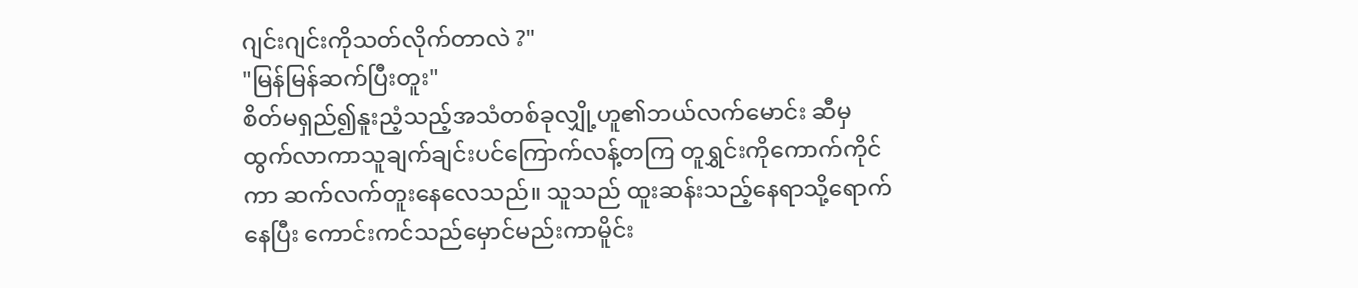ဂျင်းဂျင်းကိုသတ်လိုက်တာလဲ ?"
"မြန်မြန်ဆက်ပြီးတူး"
စိတ်မရှည်၍နူးညံ့သည့်အသံတစ်ခုလျှို့ဟူ၏ဘယ်လက်မောင်း ဆီမှ ထွက်လာကာသူချက်ချင်းပင်ကြောက်လန့်တကြ တူရွှင်းကိုကောက်ကိုင်ကာ ဆက်လက်တူးနေလေသည်။ သူသည် ထူးဆန်းသည့်နေရာသို့ရောက်နေပြီး ကောင်းကင်သည်မှောင်မည်းကာမိူင်း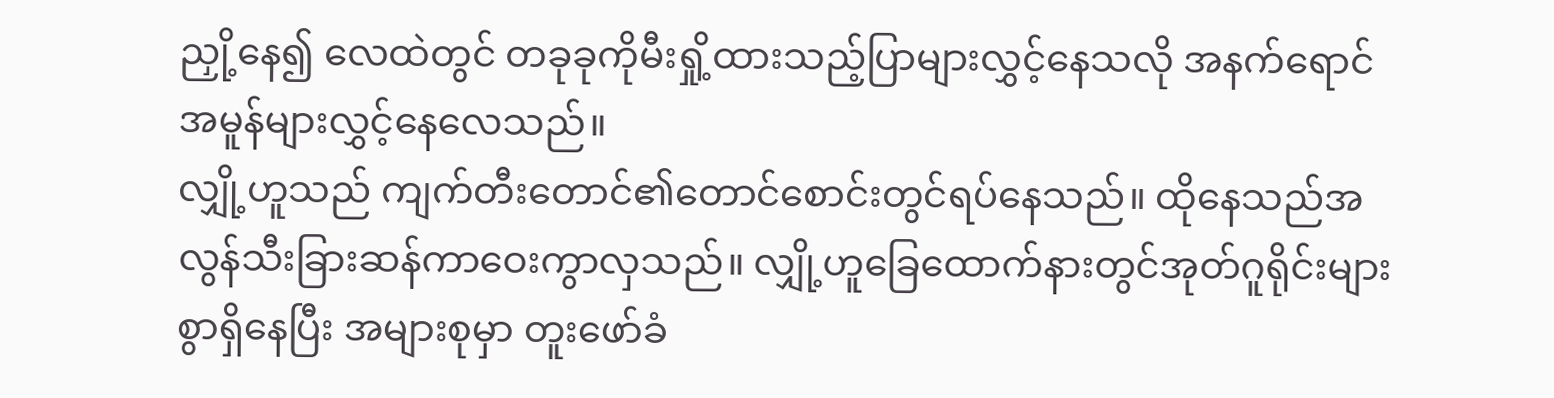ညှို့နေ၍ လေထဲတွင် တခုခုကိုမီးရှို့ထားသည့်ပြာများလွှင့်နေသလို အနက်ရောင်အမူန်များလွှင့်နေလေသည်။
လျှို့ဟူသည် ကျက်တီးတောင်၏တောင်စောင်းတွင်ရပ်နေသည်။ ထိုနေသည်အလွန်သီးခြားဆန်ကာဝေးကွာလှသည်။ လျှို့ဟူခြေထောက်နားတွင်အုတ်ဂူရိုင်းများစွာရှိနေပြီး အများစုမှာ တူးဖော်ခံ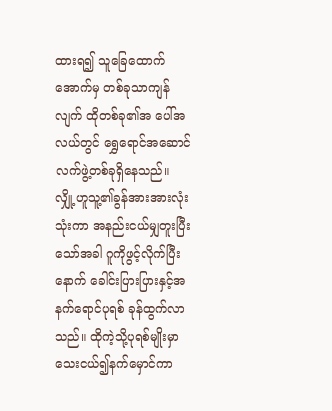ထားရ၍ သူခြေထောက်အောက်မှ တစ်ခုသာကျန်လျက် ထိုတစ်ခု၏အ ပေါ်အလယ်တွင် ရွှေရောင်အဆောင်လက်ဖွဲ့တစ်ခုရှိနေသည်။
လျှို့ဟူသူ့၏ခွန်အားအားလုံးသုံးကာ အနည်းငယ်မျှတူးပြီးသော်အခါ ဂူကိုဖွင့်လိုက်ပြီးနောက် ခေါင်းပြားပြားနှင့်အနက်ရောင်ပုရစ် ခုန်ထွက်လာသည်။ ထိုကဲ့သို့ပုရစ်မျိုးမှာ သေးငယ်၍နက်မှောင်ကာ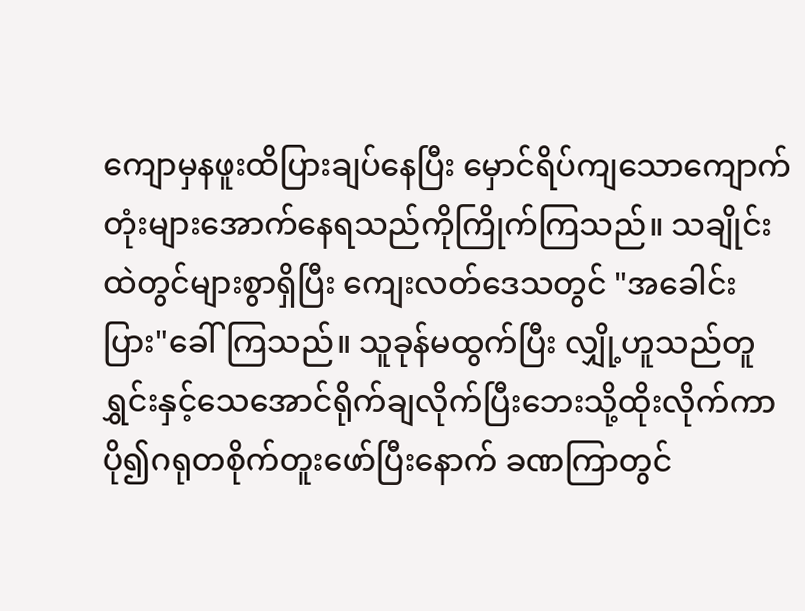ကျောမှနဖူးထိပြားချပ်နေပြီး မှောင်ရိပ်ကျသောကျောက်တုံးများအောက်နေရသည်ကိုကြိုက်ကြသည်။ သချိုင်းထဲတွင်များစွာရှိပြီး ကျေးလတ်ဒေသတွင် "အခေါင်းပြား"ခေါ်ကြသည်။ သူခုန်မထွက်ပြီး လျှို့ဟူသည်တူရွှင်းနှင့်သေအောင်ရိုက်ချလိုက်ပြီးဘေးသို့ထိုးလိုက်ကာ ပို၍ဂရုတစိုက်တူးဖော်ပြီးနောက် ခဏကြာတွင်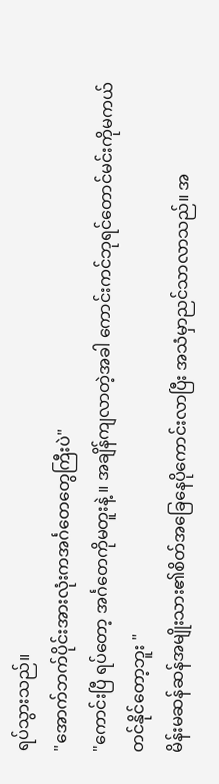ရပ်သွားသည်။
"အောက်ဘက်ပိုင်းအားလုံးကအင်္ဂတေတွေကြီးပဲ"
"ကောင်းပြီ ရပ်တော့ အင်္ဂတေကိုမတူးနဲ့ ။ အချိန်ကျလာတဲ့အခါ ကောင်းကင်ဘုရင်တောင်မင်းကိုမကယ်တင်နိုင်တော့ဘူး "
မိန်းမဆန်ဆန်အမျိုးသား၏စိတ်အခြေနေပိုကောင်းလာပြီး အသံမှာညင်သာလာသည်။ အ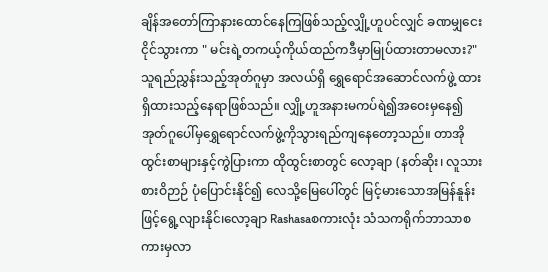ချိန်အတော်ကြာနားထောင်နေကြဖြစ်သည့်လျှို့ဟူပင်လျှင် ခဏမျှငေးငိုင်သွားကာ " မင်းရဲ့တကယ့်ကိုယ်ထည်ကဒီမှာမြုပ်ထားတာမလား?"
သူရည်ညွှန်းသည့်အုတ်ဂူမှာ အလယ်ရှိ ရွှေရောင်အဆောင်လက်ဖွဲ့ ထားရှိထားသည့်နေရာဖြစ်သည်။ လျှို့ဟူအနားမကပ်ရဲ၍အဝေးမှနေ၍ အုတ်ဂူပေါ်မှရွှေရောင်လက်ဖွဲ့ကိုသွားရည်ကျနေတော့သည်။ တာအိုထွင်းစာများနှင့်ကွဲပြားကာ ထိုထွင်းစာတွင် လော့ချာ (နတ်ဆိုး၊ လူသားစားဝိဉာဉ် ပုံပြောင်းနိုင်၍ လေသို့မြေပေါ်တွင် မြင့်မားသောအမြန်နူန်းဖြင့်ရွေ့လျားနိုင်၊လော့ချာ Rashasaစကားလုံး သံသကရိုက်ဘာသာစကားမှလာ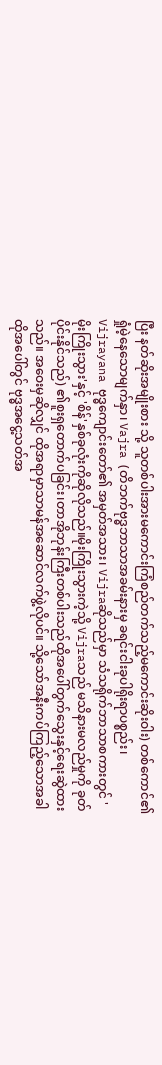ပြီး နတ်ဆိုးအမျိုးစား သို့ သူတစ်ပါးအားမကောင်းကြံစည်တက်သည့်မကောင်းဆိုးဝါး) တစ်ကောင်၏ရှုံမဲ့နေသောမျက်နှာ၊ Vajra (တိဘက်ဗုဒ္ဓဘာသာအခမ်းနားမှ ခရင်းငါးခုပါရိုးရာပစ္စည်း၊ Vijrayana ဗုဒ္ဓကျောင်းတော်၏ အမှတ်အသား၊ Vijraဆိုသည်မှာ သံသရိုက်ဘာသာစကားတွင် 'မိုးကြိုးသွား'နှင့် 'စိန်'နှစ်ခုလုံးကိုဆိုလိုသည်။မိုးကြိုးသွားကဲ့သို့ Vijraသည် မသိနားမလည်မှုကို ခုတ်ပိုင်းနိုင်သည်) ၏စူးရှတောက်ပခြင်း၊တာအိုဘုန်းကြီးတစ်ပါးသည်ထိုအပေါ်တွက်သွေးနှင့်ရေးဆွဲထားသည်။ အဝေးမှဆိုလျှင် ထိုအရာမှာသာမန်အဆောင်လက်ဖွဲ့လိုပင်။ သို့သော်အနီးကပ်ကြည့်သောအခါ ထိုအပေါ်တွင် ဗုဒ္ဓအငွေ့သတ်အ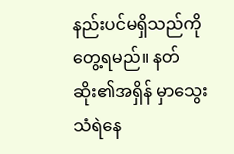နည်းပင်မရှိသည်ကိုတွေ့ရမည်။ နတ်ဆိုး၏အရှိန် မှာသွေးသံရဲနေ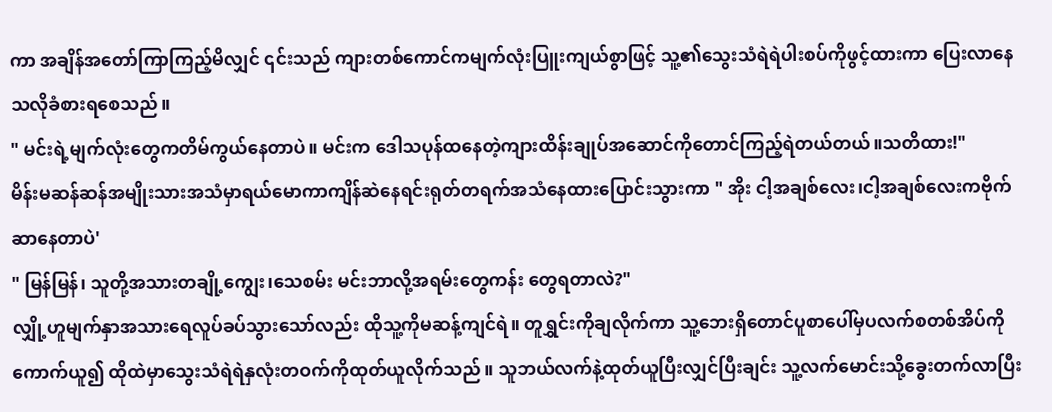ကာ အချိန်အတော်ကြာကြည့်မိလျှင် ၎င်းသည် ကျားတစ်ကောင်ကမျက်လုံးပြူးကျယ်စွာဖြင့် သူ့၏သွေးသံရဲရဲပါးစပ်ကိုဖွင့်ထားကာ ပြေးလာနေသလိုခံစားရစေသည်။
" မင်းရဲ့မျက်လုံးတွေကတိမ်ကွယ်နေတာပဲ။ မင်းက ဒေါသပုန်ထနေတဲ့ကျားထိန်းချုပ်အဆောင်ကိုတောင်ကြည့်ရဲတယ်တယ်။သတိထား!"
မိန်းမဆန်ဆန်အမျိုးသားအသံမှာရယ်မောကာကျိန်ဆဲနေရင်းရုတ်တရက်အသံနေထားပြောင်းသွားကာ " အိုး ငါ့အချစ်လေး၊ငါ့အချစ်လေးကဗိုက်ဆာနေတာပဲ'
" မြန်မြန်၊ သူတို့အသားတချို့ကျွေး၊သေစမ်း မင်းဘာလို့အရမ်းတွေကန်း တွေရတာလဲ?"
လျှို့ဟူမျက်နှာအသားရေလူပ်ခပ်သွားသော်လည်း ထိုသူ့ကိုမဆန့်ကျင်ရဲ။ တူရွှင်းကိုချလိုက်ကာ သူ့ဘေးရှိတောင်ပူစာပေါ်မှပလက်စတစ်အိပ်ကိုကောက်ယူ၍ ထိုထဲမှာသွေးသံရဲရဲနှလုံးတဝက်ကိုထုတ်ယူလိုက်သည်။ သူဘယ်လက်နဲ့ထုတ်ယူပြီးလျှင်ပြီးချင်း သူ့လက်မောင်းသို့ခွေးတက်လာပြီး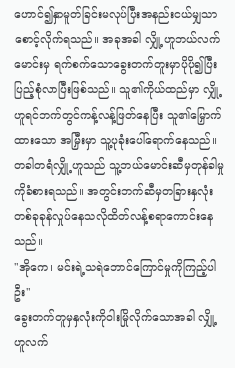ဟောင်၍နှာမူတ်ခြင်းမလုပ်ပြီးအနည်းငယ်မျှသာစောင့်လိုက်ရသည်။ အခုအခါ လျှို့ဟူဘယ်လက်မောင်းမှ ရက်စက်သောခွေးတက်တူးမှာပိုပို၍ပြီးပြည့်စုံလာပြီးဖြစ်သည်။ သူ၏ကိုယ်ထည်မှာ လျှို့ဟူရင်ဘက်တွင်ကန့်လန့်ဖြတ်နေပြီး သူ၏မြှောက်ထားသော အမြှီးမှာ သူ့ပုခုံးပေါ်ရောက်နေသည်။
တခါတရံလျှို့ဟူသည် သူ့ဘယ်မောင်းဆီမှတုန်ခါမှုကိုခံစားရသည်။ အတွင်းဘက်ဆီမှတခြားနှလုံးတစ်ခုခုန်လှုပ်နေသလိုထိတ်လန့်စရာကောင်းနေသည်။
"အိုကေ၊ မင်းရဲ့သရဲဘောင်ကြောင်မှုကိုကြည့်ပါဦး"
ခွေးတက်တူမှနှလုံးကိုဝါးမြိုလိုက်သောအခါ လျှို့ဟူလက်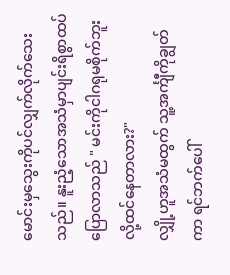မောင်းမှသွေးကိုပင်လျှက်လိုက်သေးသည်။ နူးညံ့သောအသံမှာပျင်းရိစွာထပ်ပြောလာသည် " မင်းကိုငါဂရုမစိုက်ဘူးလို့ထင်နေတာလား?"
လျှို့ဟူအသံမထွက် သူ့အင်္ကျီကိုချွတ်ကာ ရင်ဘက်ပေါ်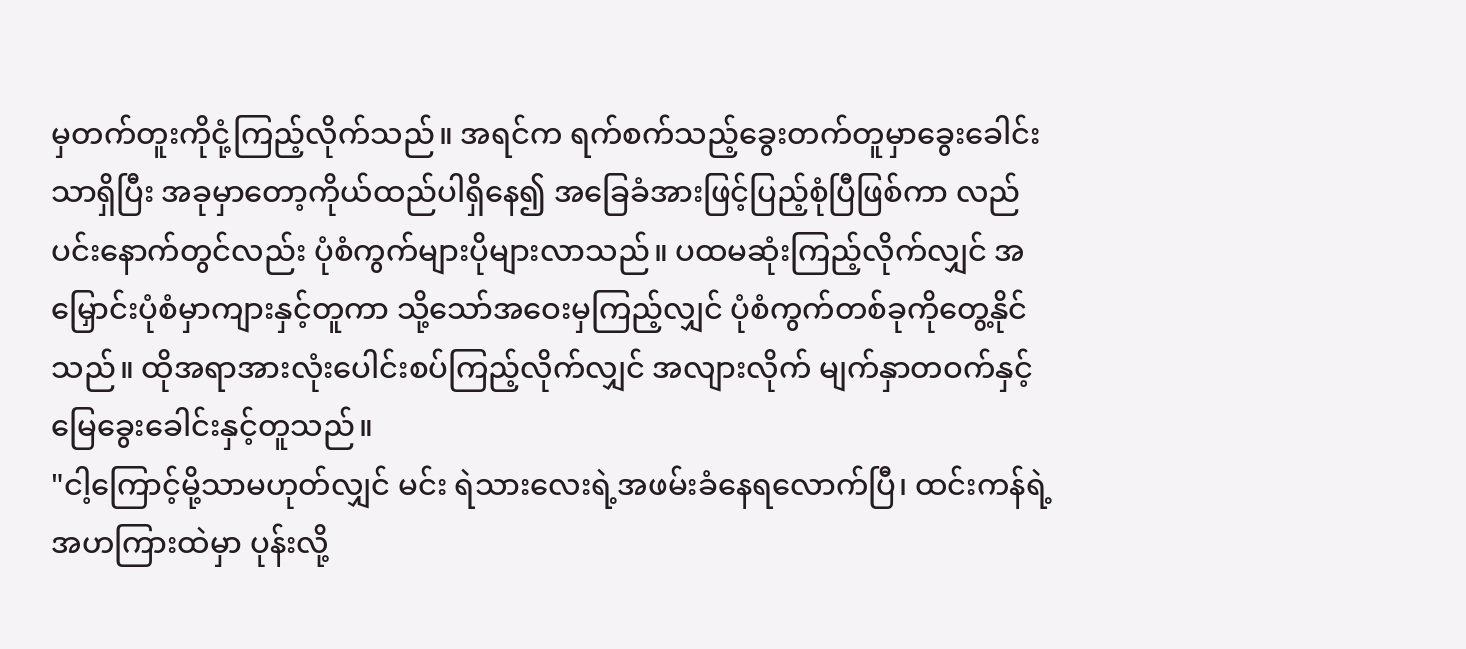မှတက်တူးကိုငုံ့ကြည့်လိုက်သည်။ အရင်က ရက်စက်သည့်ခွေးတက်တူမှာခွေးခေါင်းသာရှိပြီး အခုမှာတော့ကိုယ်ထည်ပါရှိနေ၍ အခြေခံအားဖြင့်ပြည့်စုံပြီဖြစ်ကာ လည်ပင်းနောက်တွင်လည်း ပုံစံကွက်များပိုများလာသည်။ ပထမဆုံးကြည့်လိုက်လျှင် အမြှောင်းပုံစံမှာကျားနှင့်တူကာ သို့သော်အဝေးမှကြည့်လျှင် ပုံစံကွက်တစ်ခုကိုတွေ့နိုင်သည်။ ထိုအရာအားလုံးပေါင်းစပ်ကြည့်လိုက်လျှင် အလျားလိုက် မျက်နှာတဝက်နှင့်မြေခွေးခေါင်းနှင့်တူသည်။
"ငါ့ကြောင့်မို့သာမဟုတ်လျှင် မင်း ရဲသားလေးရဲ့အဖမ်းခံနေရလောက်ပြီ၊ ထင်းကန်ရဲ့အဟကြားထဲမှာ ပုန်းလို့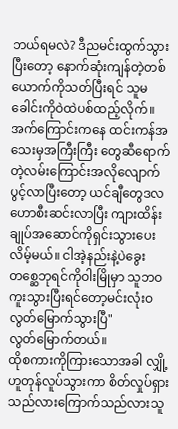ဘယ်ရမလဲ? ဒီညမင်းထွက်သွားပြီးတော့ နောက်ဆုံးကျန်တဲ့တစ်ယောက်ကိုသတ်ပြီးရင် သူမခေါင်းကိုဝဲထဲပစ်ထည့်လိုက်။ အက်ကြောင်းကနေ ထင်းကန်အသေးမှအကြီးကြီး တွေဆီရောက်တဲ့လမ်းကြောင်းအလိုလျောက်ပွင့်လာပြီးတော့ ယင်ချီတွေဒလဟောစီးဆင်းလာပြီး ကျားထိန်းချုပ်အဆောင်ကိုရှင်းသွားပေးလိမ့်မယ်။ ငါအဲ့နည်းနဲ့ပဲခွေးတစ္ဆေဘုရင်ကိုဝါးမြိုမှာ သူဘဝကူးသွားပြီးရင်တော့မင်းလုံးဝလွတ်မြောက်သွားပြီ"
လွတ်မြောက်တယ်။
ထိုစကားကိုကြားသောအခါ လျှို့ဟူတုန်လူပ်သွားကာ စိတ်လှုပ်ရှားသည်လားကြောက်သည်လားသူ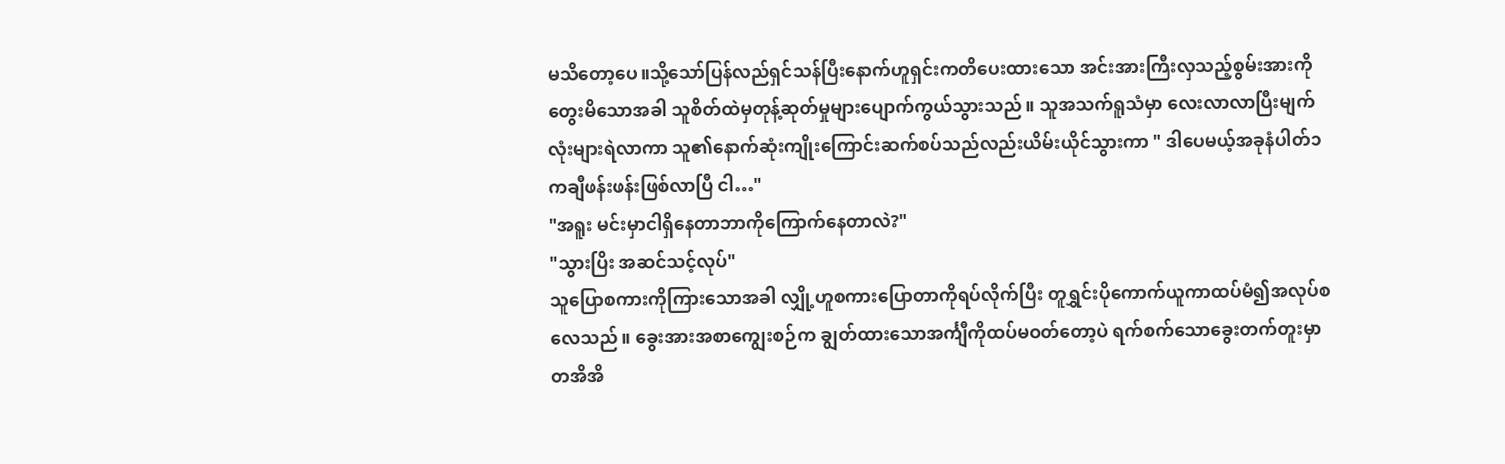မသိတော့ပေ။သို့သော်ပြန်လည်ရှင်သန်ပြီးနောက်ဟူရှင်းကတိပေးထားသော အင်းအားကြီးလှသည့်စွမ်းအားကိုတွေးမိသောအခါ သူစိတ်ထဲမှတုန့်ဆုတ်မှုများပျောက်ကွယ်သွားသည်။ သူအသက်ရူသံမှာ လေးလာလာပြီးမျက်လုံးများရဲလာကာ သူ၏နောက်ဆုံးကျိုးကြောင်းဆက်စပ်သည်လည်းယိမ်းယိုင်သွားကာ " ဒါပေမယ့်အခုနံပါတ်၁ကချီဖန်းဖန်းဖြစ်လာပြီ ငါ…"
"အရူး မင်းမှာငါရှိနေတာဘာကိုကြောက်နေတာလဲ?"
"သွားပြိး အဆင်သင့်လုပ်"
သူပြောစကားကိုကြားသောအခါ လျှို့ဟူစကားပြောတာကိုရပ်လိုက်ပြီး တူရွှင်းပိုကောက်ယူကာထပ်မံ၍အလုပ်စလေသည်။ ခွေးအားအစာကျွေးစဉ်က ချွတ်ထားသောအင်္ကျီကိုထပ်မဝတ်တော့ပဲ ရက်စက်သောခွေးတက်တူးမှာတအိအိ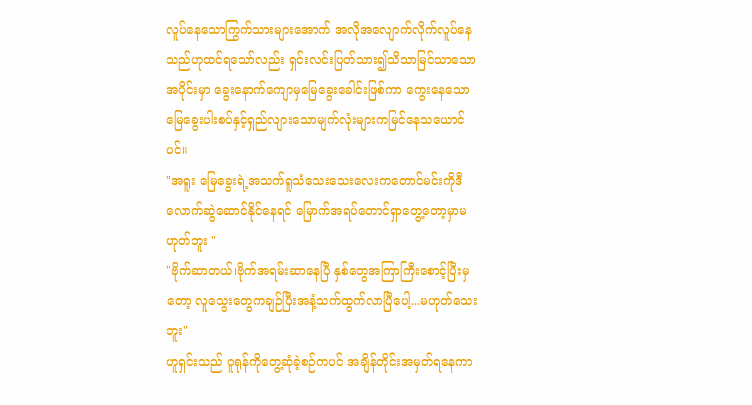လူပ်နေသောကြွက်သားများအောက် အလိုအလျောက်လိုက်လူပ်နေသည်ဟုထင်ရသော်လည်း ရှင်းလင်းပြတ်သား၍သိသာမြင်သာသောအပိုင်းမှာ ခွေးနောက်ကျောမှမြေခွေးခေါင်းဖြစ်ကာ ကွေးနေသော မြေခွေးပါးစပ်နှင့်ရှည်လျားသောမျက်လုံးများကမြင်နေသယောင်ပင်။
"အရူး မြေခွေးရဲ့အသက်ရူသံသေးသေးလေးကတောင်မင်းကိုဒီလောက်ဆွဲဆောင်နိုင်နေရင် မြောက်အရပ်တောင်ရှာတွေ့တော့မှာမဟုတ်ဘူး "
"ဗိုက်ဆာတယ်၊ဗိုက်အရမ်းဆာနေပြီ နှစ်တွေအကြာကြီးစောင့်ပြီးမှတော့ လူသွေးတွေကချဉ်ပြီးအနံ့သက်ထွက်လာပြီပေါ့...မဟုတ်သေးဘူး"
ဟူရှင်းသည် ဝူရုန်ကိုတွေ့ဆုံခဲ့စဉ်ကပင် အချိန်တိုင်းအမှတ်ရနေကာ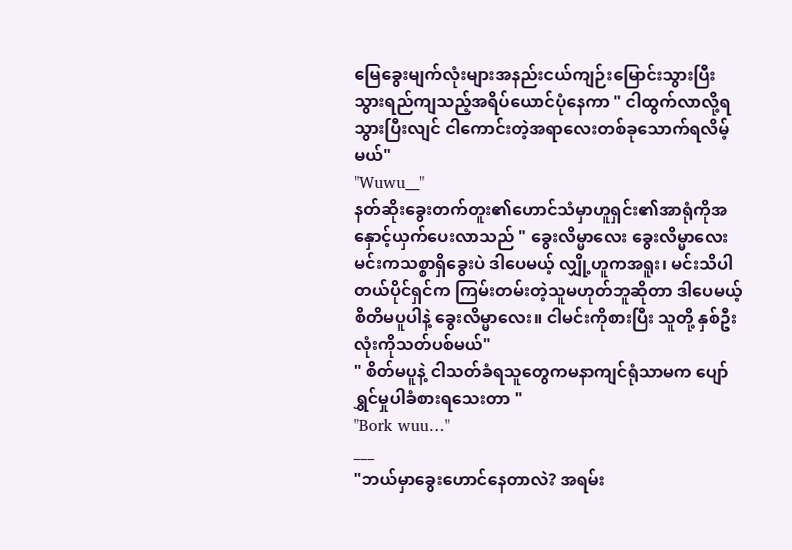မြေခွေးမျက်လုံးများအနည်းငယ်ကျဉ်းမြောင်းသွားပြီး သွားရည်ကျသည့်အရိပ်ယောင်ပုံနေကာ " ငါထွက်လာလို့ရသွားပြီးလျင် ငါကောင်းတဲ့အရာလေးတစ်ခုသောက်ရလိမ့်မယ်"
"Wuwu__"
နတ်ဆိုးခွေးတက်တူး၏ဟောင်သံမှာဟူရှင်း၏အာရုံကိုအနှောင့်ယှက်ပေးလာသည် " ခွေးလိမ္မာလေး ခွေးလိမ္မာလေး မင်းကသစ္စာရှိခွေးပဲ ဒါပေမယ့် လျှို့ဟူကအရူး၊ မင်းသိပါတယ်ပိုင်ရှင်က ကြမ်းတမ်းတဲ့သူမဟုတ်ဘူဆိုတာ ဒါပေမယ့်စိတိမပူပါနဲ့ ခွေးလိမ္မာလေး။ ငါမင်းကိုစားပြီး သူတို့ နှစ်ဦးလုံးကိုသတ်ပစ်မယ်"
" စိတ်မပူနဲ့ ငါသတ်ခံရသူတွေကမနာကျင်ရုံသာမက ပျော်ရွှင်မှုပါခံစားရသေးတာ "
"Bork wuu…"
___
"ဘယ်မှာခွေးဟောင်နေတာလဲ? အရမ်း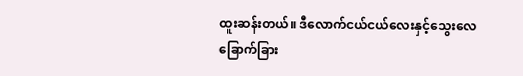ထူးဆန်းတယ်။ ဒီလောက်ငယ်ငယ်လေးနှင့်သွေးလေခြောက်ခြား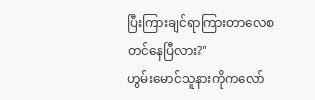ပြီးကြားချင်ရာကြားတာလေစတင်နေပြီလား?"
ဟွမ်းမောင်သူနားကိုကလော်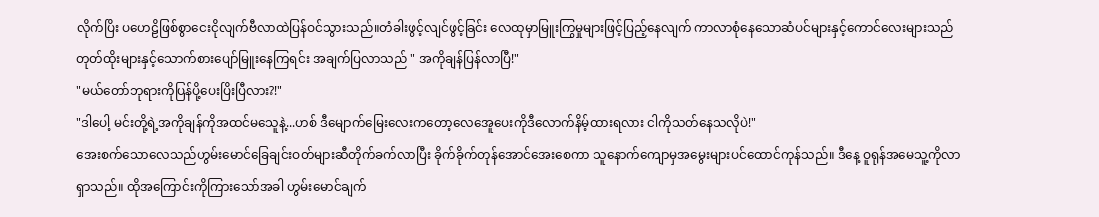လိုက်ပြိး ပဟေဠိဖြစ်စွာငေးငိုလျက်ဗီလာထဲပြန်ဝင်သွားသည်။တံခါးဖွင့်လျင်ဖွင့်ခြင်း လေထုမှာမြူးကြွမှုများဖြင့်ပြည့်နေလျက် ကာလာစုံနေသောဆံပင်များနှင့်ကောင်လေးများသည်တုတ်ထိုးများနှင့်သောက်စားပျော်မြူးနေကြရင်း အချက်ပြလာသည် " အကိုချန်ပြန်လာပြီ!"
"မယ်တော်ဘုရားကိုပြန်ပို့ပေးပြိးပြီလား?!"
"ဒါပေါ့ မင်းတို့ရဲ့အကိုချန်ကိုအထင်မသေူနဲ့...ဟစ် ဒီမျောက်မြေးလေးကတော့လေအေူပေးကိုဒီလောက်နိမ့်ထားရလား ငါကိုသတ်နေသလိုပဲ!"
အေးစက်သောလေသည်ဟွမ်းမောင်ခြေချင်းဝတ်များဆီတိုက်ခက်လာပြီး ခိုက်ခိုက်တုန်အောင်အေးစေကာ သူနောက်ကျောမှအမွေးများပင်ထောင်ကုန်သည်။ ဒီနေ့ ဝူရုန်အမေသူ့ကိုလာရှာသည်။ ထိုအကြောင်းကိုကြားသော်အခါ ဟွမ်းမောင်ချက်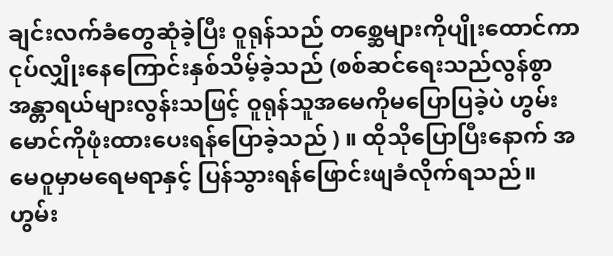ချင်းလက်ခံတွေဆုံခဲ့ပြီး ဝူရုန်သည် တစ္ဆေများကိုပျိုးထောင်ကာ ငုပ်လျှိုးနေကြောင်းနှစ်သိမ့်ခဲ့သည် (စစ်ဆင်ရေးသည်လွန်စွာအန္တာရယ်များလွန်းသဖြင့် ဝူရုန်သူအမေကိုမပြောပြခဲ့ပဲ ဟွမ်းမောင်ကိုဖုံးထားပေးရန်ပြောခဲ့သည် ) ။ ထိုသိုပြောပြီးနောက် အမေဝူမှာမရေမရာနှင့် ပြန်သွားရန်ဖြောင်းဖျခံလိုက်ရသည်။
ဟွမ်း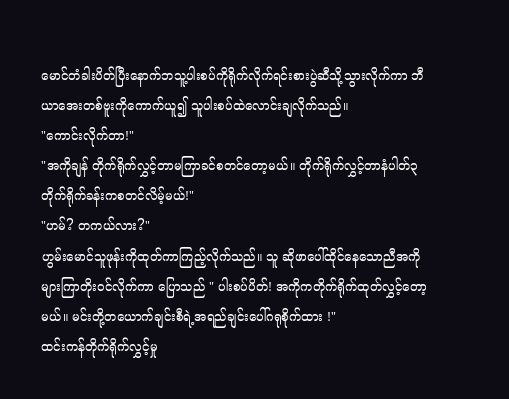မောင်တံခါးပိတ်ပြီးနောက်ဘသူ့ပါးစပ်ကိုရိုက်လိုက်ရင်းစားပွဲဆီသို့သွားလိုက်ကာ ဘီယာအေးတစ်ဗူးကိုကောက်ယူ၍ သူပါးစပ်ထဲလောင်းချလိုက်သည်။
"ကောင်းလိုက်တာ!"
"အကိုချန် တိုက်ရိုက်လွှင့်တာမကြာခင်စတင်တော့မယ်။ တိုက်ရိုက်လွှင့်တာနံပါတ်၃တိုက်ရိုက်ခန်းကစတင်လိမ့်မယ်!"
"ဟမ်? တကယ်လား?"
ဟွမ်းမောင်သူဖုန်းကိုထုတ်ကာကြည့်လိုက်သည်။ သူ ဆိုဖာပေါ်ထိုင်နေသောညီအကိုများကြာတိုးဝင်လိုက်ကာ ပြောသည် " ပါးစပ်ပိတ်! အကိုကတိုက်ရိုက်ထုတ်လွှင့်တော့မယ်။ မင်းတို့တယောက်ချင်းစီရဲ့အရည်ချင်းပေါ်ဂရုစိုက်ထား !"
ထင်းကန်တိုက်ရိုက်လွှင့်မှု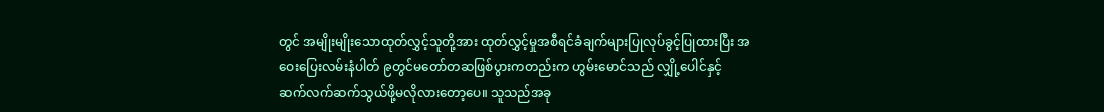တွင် အမျိုးမျိုးသောထုတ်လွှင့်သူတို့အား ထုတ်လွှင့်မှုအစီရင်ခံချက်များပြုလုပ်ခွင့်ပြုထားပြီး အဝေးပြေးလမ်းနံပါတ် ၉တွင်မတော်တဆဖြစ်ပွားကတည်းက ဟွမ်းမောင်သည် လျှို့ပေါင်နှင့် ဆက်လက်ဆက်သွယ်ဖို့မလိုလားတော့ပေ။ သူသည်အခု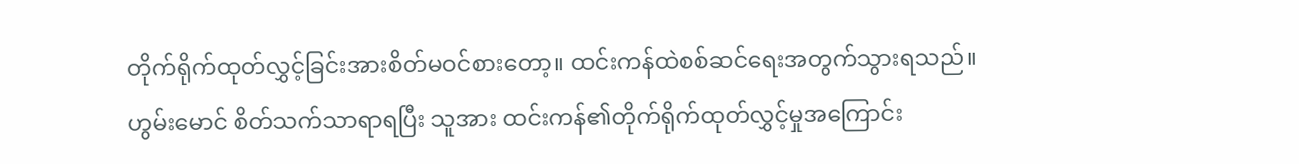တိုက်ရိုက်ထုတ်လွှင့်ခြင်းအားစိတ်မဝင်စားတော့။ ထင်းကန်ထဲစစ်ဆင်ရေးအတွက်သွားရသည်။ ဟွမ်းမောင် စိတ်သက်သာရာရပြီး သူအား ထင်းကန်၏တိုက်ရိုက်ထုတ်လွှင့်မှုအကြောင်း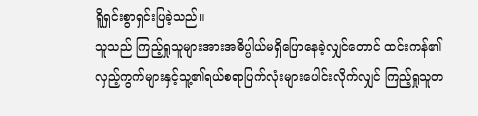ရိူရှင်းစွာရှင်းပြခဲ့သည်။
သူသည် ကြည့်ရှုသူများအားအဓိပ္ပါယ်မရှိပြောနေခဲ့လျှင်တောင် ထင်းကန်၏လှည့်ကွက်များနှင့်သူ့၏ရယ်စရာပြက်လုံးများပေါင်းလိုက်လျှင် ကြည့်ရှုသူတ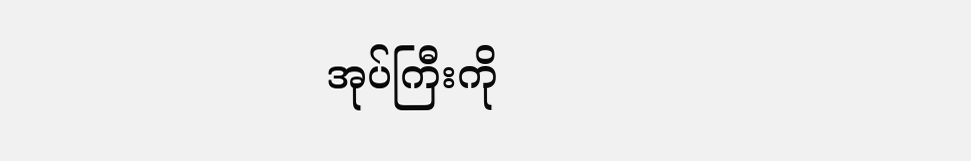အုပ်ကြီးကို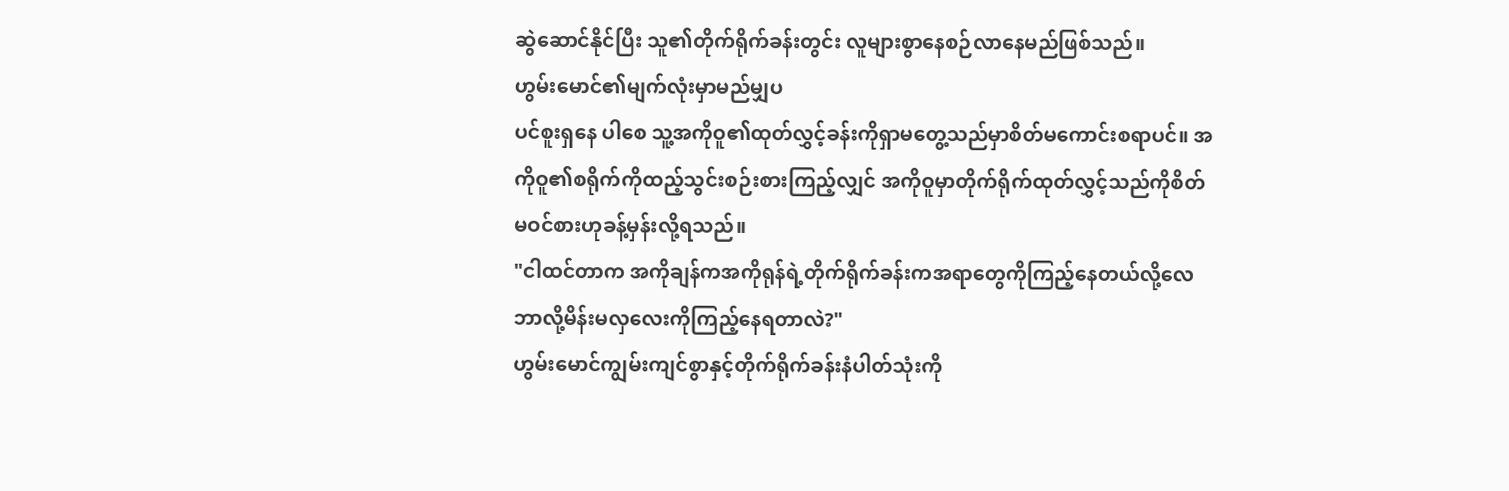ဆွဲဆောင်နိုင်ပြီး သူ၏တိုက်ရိုက်ခန်းတွင်း လူများစွာနေစဉ်လာနေမည်ဖြစ်သည်။
ဟွမ်းမောင်၏မျက်လုံးမှာမည်မျှပ
ပင်စူးရှနေ ပါစေ သူ့အကိုဝူ၏ထုတ်လွှင့်ခန်းကိုရှာမတွေ့သည်မှာစိတ်မကောင်းစရာပင်။ အကိုဝူ၏စရိုက်ကိုထည့်သွင်းစဉ်းစားကြည့်လျှင် အကိုဝူမှာတိုက်ရိုက်ထုတ်လွှင့်သည်ကိုစိတ်မဝင်စားဟုခန့်မှန်းလို့ရသည်။
"ငါထင်တာက အကိုချန်ကအကိုရုန်ရဲ့တိုက်ရိုက်ခန်းကအရာတွေကိုကြည့်နေတယ်လို့လေ ဘာလို့မိန်းမလှလေးကိုကြည့်နေရတာလဲ?"
ဟွမ်းမောင်ကျွမ်းကျင်စွာနှင့်တိုက်ရိုက်ခန်းနံပါတ်သုံးကို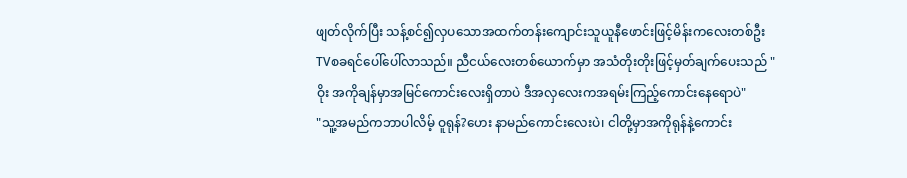ဖျတ်လိုက်ပြီး သန့်စင်၍လှပသောအထက်တန်းကျောင်းသူယူနီဖောင်းဖြင့်မိန်းကလေးတစ်ဦး TVစခရင်ပေါ်ပေါ်လာသည်။ ညီငယ်လေးတစ်ယောက်မှာ အသံတိုးတိုးဖြင့်မှတ်ချက်ပေးသည် " ဝိုး အကိုချန်မှာအမြင်ကောင်းလေးရှိတာပဲ ဒီအလှလေးကအရမ်းကြည့်ကောင်းနေရောပဲ"
"သူ့အမည်ကဘာပါလိမ့် ဝူရုန်?ဟေး နာမည်ကောင်းလေးပဲ၊ ငါတို့မှာအကိုရုန်နဲ့ကောင်း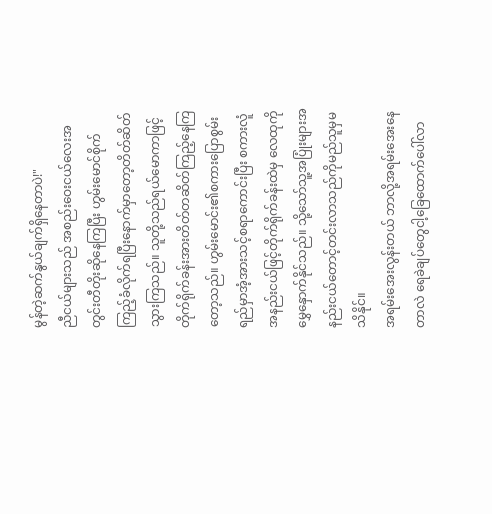မွန်တဲ့ဆက်နွယ်ချက်ရှိနေတာပဲ!"
ညီငယ်များသည် အစည်းဝေးငယ်လေးအတွင်းတီတိုးဆိုနေကြပြီး ဟွမ်းမောင်စိုက်ကြည့်ခံလိုက်ရပြီးနောက်မှာတော့တိတ်ဆိတ်သွားကြသည်။ သူတို့သည်ရယ်မောကာဖြင့်တိုက်ရိုက်ခန်းအားတိတ်တဆိတ်ကြည့်နေကြတော့သည်။ ဟွမ်းမောင်း၏စကားပြောစွမ်းရည်မှာအံ့အားသင့်စရာကောင်းပြီး စကားလူံအနည်းငယ်ဖြင့်တိုက်ရိုက်ခန်းထဲမှ လေထုကိုမွှေနှောက်နိုင်သည်။ သို့သော်သူ့အပြုံးများအနည်းငယ်တောင့်တင်းလာသည်ကိုမည်သူမှမသိနိုင်။
အရမ်းအေးလွန်းတယ် ဘာလို့အရမ်းအေးနေတာလဲ ရေခဲချပ်တွေငါ့ခြေထောက်ပေါ်လာ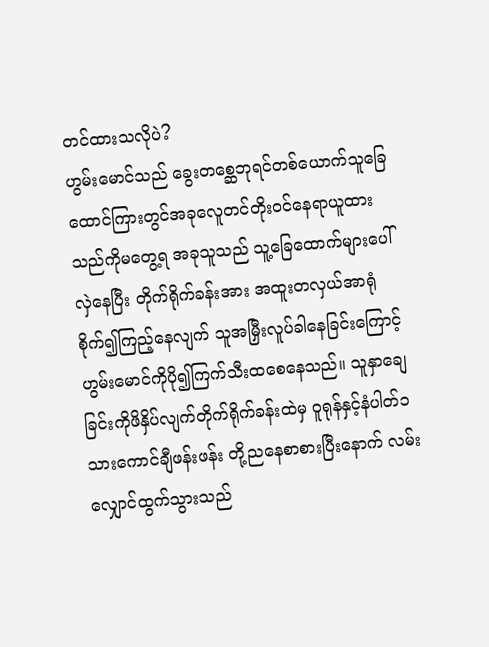တင်ထားသလိုပဲ?
ဟွမ်းမောင်သည် ခွေးတစ္ဆေဘုရင်တစ်ယောက်သူခြေထောင်ကြားတွင်အခုလေူတင်တိုးဝင်နေရာယူထားသည်ကိုမတွေ့ရ အခုသူသည် သူ့ခြေထောက်များပေါ်လှဲနေပြီး တိုက်ရိုက်ခန်းအား အထူးတလှယ်အာရုံစိုက်၍ကြည့်နေလျက် သူအမြှီးလူပ်ခါနေခြင်းကြောင့်ဟွမ်းမောင်ကိုပို၍ကြက်သီးထစေနေသည်။ သူနှာချေခြင်းကိုဖိနှိပ်လျက်တိုက်ရိုက်ခန်းထဲမှ ဝူရုန်နှင့်နံပါတ်၁ သားကောင်ချီဖန်းဖန်း တို့ညနေစာစားပြီးနောက် လမ်းလျှောင်ထွက်သွားသည်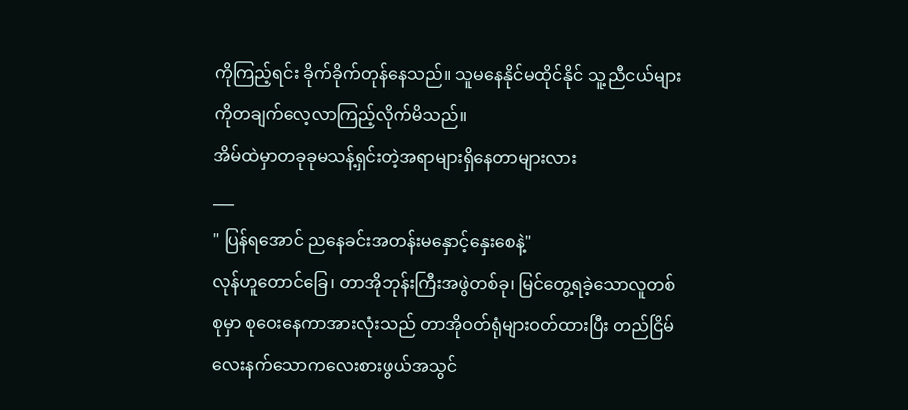ကိုကြည့်ရင်း ခိုက်ခိုက်တုန်နေသည်။ သူမနေနိုင်မထိုင်နိုင် သူ့ညီငယ်များကိုတချက်လေ့လာကြည့်လိုက်မိသည်။
အိမ်ထဲမှာတခုခုမသန့်ရှင်းတဲ့အရာများရှိနေတာများလား
___
" ပြန်ရအောင် ညနေခင်းအတန်းမနှောင့်နှေးစေနဲ့"
လုန်ဟူတောင်ခြေ၊ တာအိုဘုန်းကြီးအဖွဲတစ်ခု၊ မြင်တွေ့ရခဲ့သောလူတစ်စုမှာ စုဝေးနေကာအားလုံးသည် တာအိုဝတ်ရုံများဝတ်ထားပြီး တည်ငြိမ်လေးနက်သောကလေးစားဖွယ်အသွင်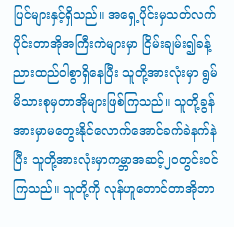ပြင်များနှင့်ရှိသည်။ အရှေ့ပိုင်းမှသတ်လက်ပိုင်းတာအိုအကြီးကဲများမှာ ငြိမ်းချမ်း၍ခန့်ညားထည်ဝါစွာရှိနေပြီး သူတို့အားလုံးမှာ ရွမ်မိသားစုမှတာအိုများဖြစ်ကြသည်။ သူတို့ခွန်အားမှာမတွေးနိုင်လောက်အောင်ခက်ခဲနက်နဲပြီး သူတို့အားလုံးမှာကမ္ဘာအဆင့်၂၀တွင်းဝင်ကြသည်။ သူတို့ကို လုန်ဟူတောင်တာအိုဘာ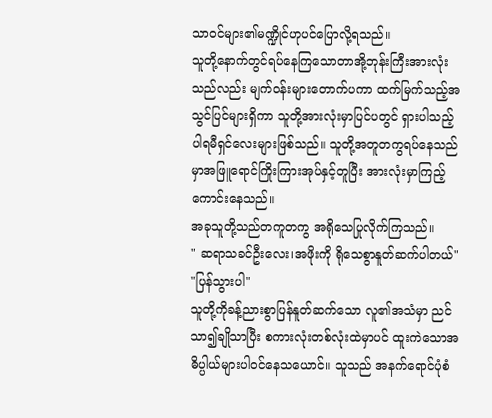သာဝင်များ၏မဏ္ဍိုင်ဟုပင်ပြောလို့ရသည်။
သူတို့နောက်တွင်ရပ်နေကြသောတာအို့ဘုန်းကြီးအားလုံးသည်လည်း မျက်ဝန်းများတောက်ပကာ ထက်မြက်သည့်အသွင်ပြင်များရှိကာ သူတို့အားလုံးမှာပြင်ပတွင် ရှားပါသည့်ပါရမီရှင်လေးများဖြစ်သည်။ သူတို့အတူတကွရပ်နေသည်မှာအဖြူရောင်ကြိုးကြားအုပ်နှင့်တူပြီး အားလုံးမှာကြည့်ကောင်းနေသည်။
အခုသူတို့သည်တကူတကွ အရိုသေပြုလိုက်ကြသည်။
" ဆရာသခင်ဦးလေး၊အဖိုးကို ရိုသေစွာနူတ်ဆက်ပါတယ်"
"ပြန်သွားပါ"
သူတို့ကိုခန့်ညားစွာပြန်နူတ်ဆက်သော လူ၏အသံမှာ ညင်သာ၍ချိုသာပြီး စကားလုံးတစ်လုံးထဲမှာပင် ထူးကဲသောအဓိပ္ပါယ်များပါဝင်နေသယောင်။ သူသည် အနက်ရောင်ပုံစံ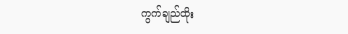ကွက်ချည်ထိုး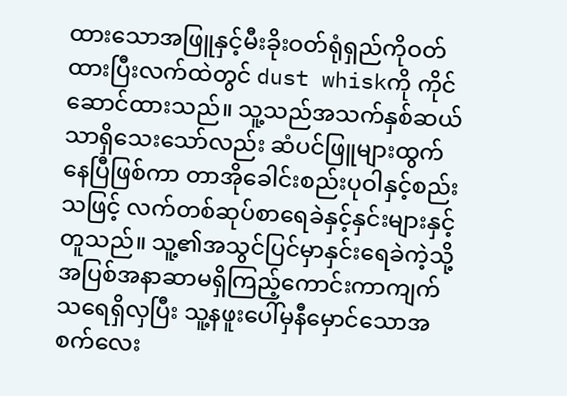ထားသောအဖြူနှင့်မီးခိုးဝတ်ရုံရှည်ကိုဝတ်ထားပြီးလက်ထဲတွင် dust whiskကို ကိုင်ဆောင်ထားသည်။ သူ့သည်အသက်နှစ်ဆယ်သာရှိသေးသော်လည်း ဆံပင်ဖြူများထွက်နေပြီဖြစ်ကာ တာအိုခေါင်းစည်းပုဝါနှင့်စည်းသဖြင့် လက်တစ်ဆုပ်စာရေခဲနှင့်နှင်းများနှင့်တူသည်။ သူ့၏အသွင်ပြင်မှာနှင်းရေခဲကဲ့သို့ အပြစ်အနာဆာမရှိကြည့်ကောင်းကာကျက်သရေရှိလှပြီး သူ့နဖူးပေါ်မှနီမှောင်သောအစက်လေး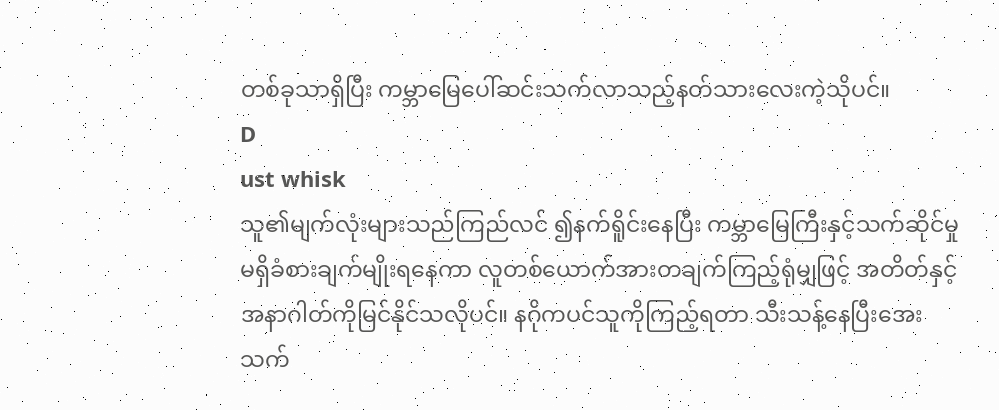တစ်ခုသာရှိပြီး ကမ္ဘာမြေပေါ်ဆင်းသက်လာသည့်နတ်သားလေးကဲ့သိုပင်။
D
ust whisk
သူ၏မျက်လုံးများသည်ကြည်လင် ၍နက်ရိူင်းနေပြီး ကမ္ဘာမြေကြီးနှင့်သက်ဆိုင်မှုမရှိခံစားချက်မျိုးရနေကာ လူတစ်ယောက်အားတချက်ကြည့်ရုံမျှဖြင့် အတိတ်နှင့်အနာဂါတ်ကိုမြင်နိုင်သလိုပင်။ နဂိုကပင်သူကိုကြည့်ရတာ သီးသန့်နေပြီးအေးသက်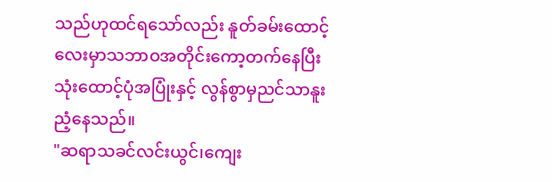သည်ဟုထင်ရသော်လည်း နူတ်ခမ်းထောင့်လေးမှာသဘာဝအတိုင်းကော့တက်နေပြီး သုံးထောင့်ပုံအပြုံးနှင့် လွန်စွာမှညင်သာနူးညံ့နေသည်။
"ဆရာသခင်လင်းယွင်၊ကျေး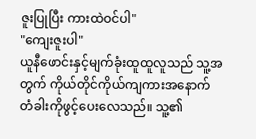ဇူးပြုပြီး ကားထဲဝင်ပါ"
"ကျေးဇူးပါ"
ယူနီဖောင်းနှင့်မျက်ခုံးထူထူလူသည် သူ့အတွက် ကိုယ်တိုင်ကိုယ်ကျကားအနောက်တံခါးကိုဖွင့်ပေးလေသည်။ သူ့၏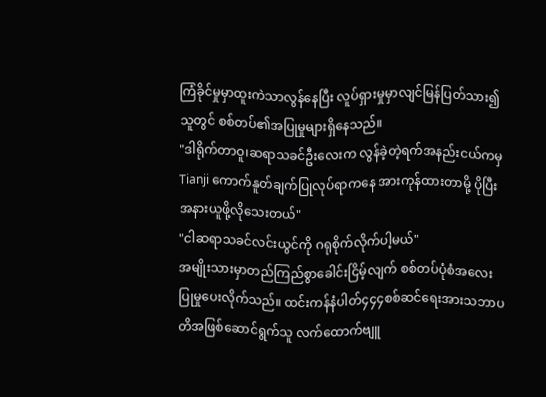ကြံခိုင်မှုမှာထူးကဲသာလွန်နေပြီး လူပ်ရှားမှုမှာလျင်မြန်ပြတ်သား၍ သူတွင် စစ်တပ်၏အပြုမှုများရှိနေသည်။
"ဒါရိုက်တာဝူ၊ဆရာသခင်ဦးလေးက လွန်ခဲ့တဲ့ရက်အနည်းငယ်ကမှ Tianji ကောက်နူတ်ချက်ပြုလုပ်ရာကနေ အားကုန်ထားတာမို့ ပိုပြီးအနားယူဖို့လိုသေးတယ်"
"ငါဆရာသခင်လင်းယွင်ကို ဂရုစိုက်လိုက်ပါ့မယ်"
အမျိုးသားမှာတည်ကြည်စွာခေါင်းငြိမ့်လျက် စစ်တပ်ပုံစံအလေးပြုမှုပေးလိုက်သည်။ ထင်းကန်နံပါတ်၄၄၄စစ်ဆင်ရေးအားသဘာပတိအဖြစ်ဆောင်ရွက်သူ လက်ထောက်ဗျူ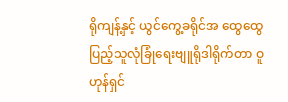ရိုကျန့်နှင့် ယွင်ကွေ့ခရိုင်အ ထွေထွေပြည့်သူလုံခြုံရေးဗျူရိုဒါရိုက်တာ ဝူဟုန်ရှင်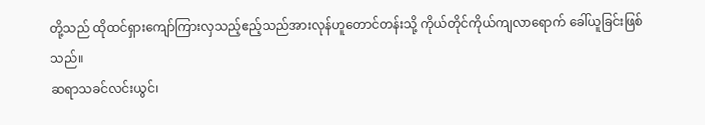တို့သည် ထိုထင်ရှားကျော်ကြားလှသည့်ဧည့်သည်အားလုန်ဟူတောင်တန်းသို့ ကိုယ်တိုင်ကိုယ်ကျလာရောက် ခေါ်ယူခြင်းဖြစ်သည်။
ဆရာသခင်လင်းယွင်၊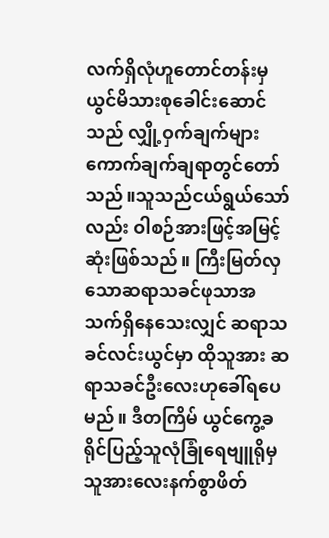လက်ရှိလုံဟူတောင်တန်းမှယွင်မိသားစုခေါင်းဆောင်သည် လျှို့ဝှက်ချက်များကောက်ချက်ချရာတွင်တော်သည်။သူသည်ငယ်ရွယ်သော်လည်း ဝါစဉ်အားဖြင့်အမြင့်ဆုံးဖြစ်သည်။ ကြီးမြတ်လှသောဆရာသခင်ဖုသာအသက်ရှိနေသေးလျှင် ဆရာသခင်လင်းယွင်မှာ ထိုသူအား ဆရာသခင်ဦးလေးဟုခေါ်ရပေမည်။ ဒီတကြိမ် ယွင်ကွေ့ခရိုင်ပြည့်သူလုံခြုံရေဗျူရိုမှ သူအားလေးနက်စွာဖိတ်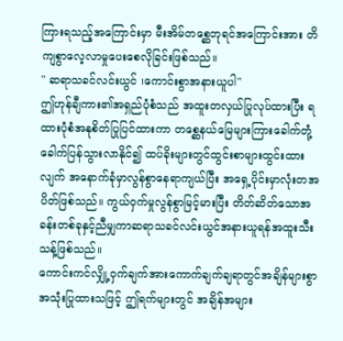ကြားရသည့်အကြောင်းမှာ မီးအိမ်တစ္ဆေဘုရင်အကြောင်းအား တိကျစွာလေ့လာမှုပေးစေလိုခြင်းဖြစ်သည်။
" ဆရာသခင်လင်းယွင် ၊ကောင်းစွာအနားယူပါ"
ဤဟုန်ချီကား၏အရှည်ပုံစံသည် အထူးတလှယ်ပြုလုပ်ထားပြီး ရထားပုံစံအနုစိတ်ပြုပြင်ထားကာ တစ္ဆေနယ်မြေများကြားခေါက်တုံ့ခေါက်ပြန်သွားလာနိုင်၍ ထပ်ခိုးများတွင်ထွင်းစာများထွင်းထားလျက် အနောက်ခုံမှာလွန်စွာနေရာကျယ်ပြီး အရှေ့ပိုင်းမှာလုံးတအပိတ်ဖြစ်သည်။ ကွယ်ဝှက်မှုလွန်စွာမြင့်မားပြီး တိတ်ဆိတ်သောအခန်းတစ်ခုနှင့်ညီမျှကာဆရာသခင်လင်းယွင်အနားယူရန်အထူးသီးသန့်ဖြစ်သည်။
ကောင်းကင်လျှို့ဝှက်ချက်အားကောက်ချက်ချရာတွင်အချိန်များစွာအသုံးပြုထားသဖြင့် ဤရက်များတွင် အချိန်အများ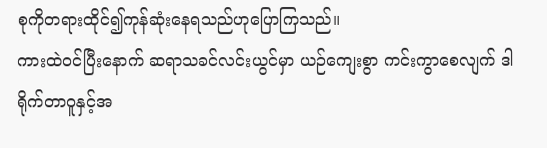စုကိုတရားထိုင်၍ကုန်ဆုံးနေရသည်ဟုပြောကြသည်။
ကားထဲဝင်ပြီးနောက် ဆရာသခင်လင်းယွင်မှာ ယဉ်ကျေးစွာ ကင်းကွာစေလျက် ဒါရိုက်တာဝူနှင့်အ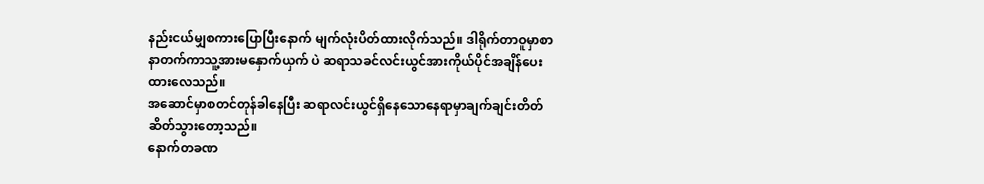နည်းငယ်မျှစကားပြောပြီးနောက် မျက်လုံးပိတ်ထားလိုက်သည်။ ဒါရိုက်တာဝူမှာစာနာတက်ကာသူ့အားမနှောက်ယှက် ပဲ ဆရာသခင်လင်းယွင်အားကိုယ်ပိုင်အချိန်ပေးထားလေသည်။
အဆောင်မှာစတင်တုန်ခါနေပြီး ဆရာလင်းယွင်ရှိနေသောနေရာမှာချက်ချင်းတိတ်ဆိတ်သွားတော့သည်။
နောက်တခဏ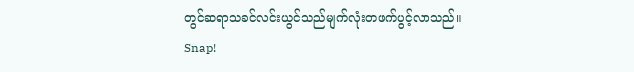တွင်ဆရာသခင်လင်းယွင်သည်မျက်လုံးတဖက်ပွင့်လာသည်။
Snap!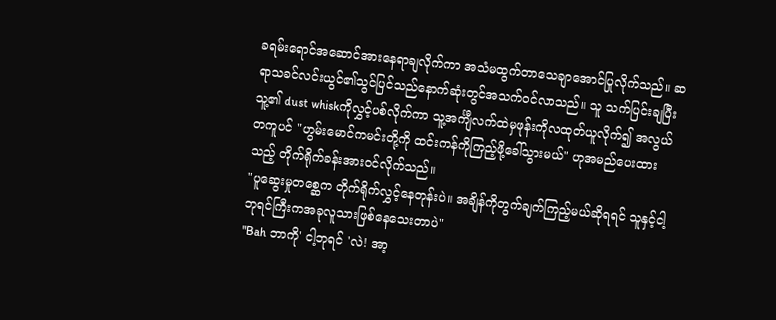ခရမ်းရောင်အဆောင်အားနေရာချလိုက်ကာ အသံမထွက်တာသေချာအောင်ပြုလိုက်သည်။ ဆရာသခင်လင်းယွင်၏သွင်ပြင်သည်နောက်ဆုံးတွင်အသက်ဝင်လာသည်။ သူ သက်ပြင်းချပြီး သူ့၏ dust whiskကိုလွှင့်ပစ်လိုက်ကာ သူ့အင်္ကျီလက်ထဲမှဖုန်းကိုလထုတ်ယူလိုက်၍ အလွယ်တကူပင် "ဟွမ်းမောင်ကမင်းတို့ကို ထင်းကန်ကိုကြည့်ဖို့ခေါ်သွားမယ်" ဟုအမည်ပေးထားသည့် တိုက်ရိုက်ခန်းအားဝင်လိုက်သည်။
"ပူဆွေးမှုတစ္ဆေက တိုက်ရိုက်လွှင့်နေတုန်းပဲ။ အချိန်ကိုတွက်ချက်ကြည့်မယ်ဆိုရရင် သူနှင့်ငါ့ဘုရင်ကြီးကအခုလူသားဖြစ်နေသေးတာပဲ"
"Bah ဘာကို' ငါ့ဘုရင် 'လဲ! အာ့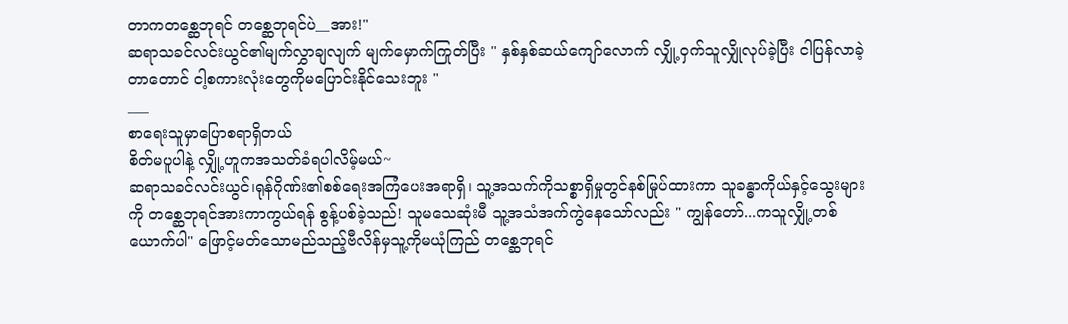တာကတစ္ဆေဘုရင် တစ္ဆေဘုရင်ပဲ__အား!"
ဆရာသခင်လင်းယွင်၏မျက်လွှာချလျက် မျက်မှောက်ကြုတ်ပြီး " နှစ်နှစ်ဆယ်ကျော်လောက် လျှို့ဝှက်သူလျှိုလုပ်ခဲ့ပြီး ငါပြန်လာခဲ့တာတောင် ငါ့စကားလုံးတွေကိုမပြောင်းနိုင်သေးဘူး "
___
စာရေးသူမှာပြောစရာရှိတယ်
စိတ်မပူပါနဲ့ လျှို့ဟူကအသတ်ခံရပါလိမ့်မယ်~
ဆရာသခင်လင်းယွင်၊ရုန်ဂိုဏ်း၏စစ်ရေးအကြံပေးအရာရှိ၊ သူ့အသက်ကိုသစ္စာရှိမှုတွင်နစ်မြုပ်ထားကာ သူခန္ဓာကိုယ်နှင့်သွေးများကို တစ္ဆေဘုရင်အားကာကွယ်ရန် စွန့်ပစ်ခဲ့သည်! သူမသေဆုံးမီ သူ့အသံအက်ကွဲနေသော်လည်း " ကျွန်တော်...ကသူလျှို့တစ်ယောက်ပါ" ဖြောင့်မတ်သောမည်သည့်ဗီလိန်မှသူ့ကိုမယုံကြည် တစ္ဆေဘုရင်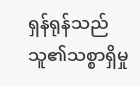ရှန်ရုန်သည်သူ၏သစ္စာရှိမှု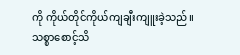ကို ကိုယ်တိုင်ကိုယ်ကျချီးကျူးခဲ့သည်။
သစ္စာစောင့်သိ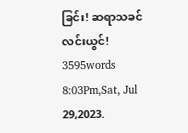ခြင်း! ဆရာသခင်လင်းယွင်!
3595words
8:03Pm,Sat, Jul 29,2023.